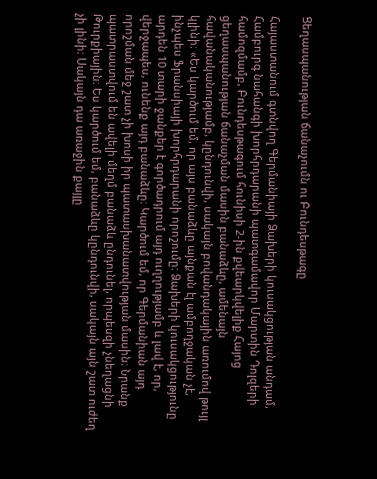Ցեղասպանության ճանաչումն ու Բունդեսթագը

Հայաստանում գտնվող Գերմանիայի Ձախերի կուսակցության անդամ, Համբուրգ նահանգի խորհրդարանի պատգամավոր Մարտին Դոլզերի համոզմամբ, Բունդեսթագում հունիսի 2-ին քվեարկվելիք Հայոց ցեղասպանության ճանաչման մասին բանաձևը, ամենայն հավանականությամբ, կընդունվի, սակայն բովանդակային առումով թույլ կլինի։ «Ես կարծում եմ, որ այս բանաձևը այնքան էլ ամբողջական չէ, ինչպես Ֆրանսիայի խորհրդարանի որոշումը։ Ձախերի կուսակցությունը արդեն 10 տարի ջանքեր է գործադրում այդ ուղղությամբ և լավ է, որ, վերջապես, ունենք այդ բանաձևը։ Կարծում եմ, որ Գերմանիան այդ որոշման մեջ շատ չի խոսի իր պատասխանատվության մասին։ Նրանք պատրաստվում են ավելի մեղմ բանաձև ընդունել, որպեսզի չնեղացնի Թուրքիային։ Ես կարծում եմ, բանաձևը կընդունվի, սակայն այն շատ ուժեղ չի լինի։ Սակայն դա առաջին քայլը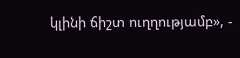կլինի ճիշտ ուղղությամբ», -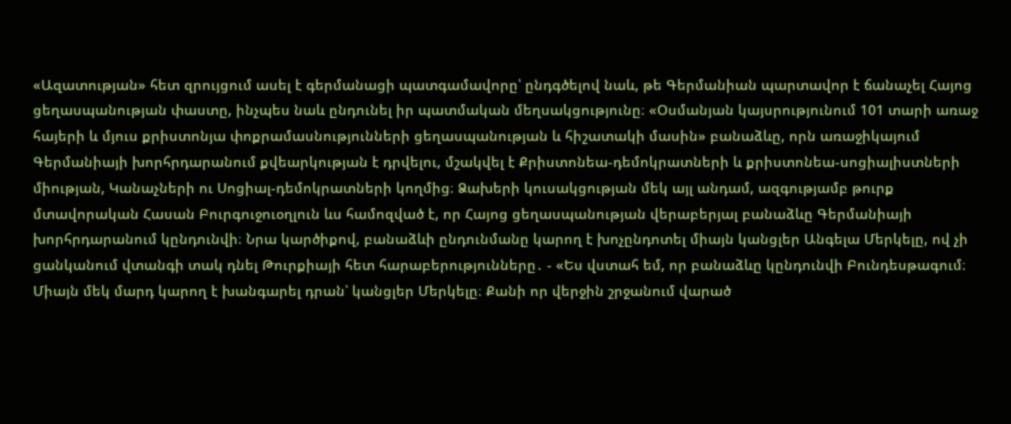«Ազատության» հետ զրույցում ասել է գերմանացի պատգամավորը՝ ընդգծելով նաև, թե Գերմանիան պարտավոր է ճանաչել Հայոց ցեղասպանության փաստը, ինչպես նաև ընդունել իր պատմական մեղսակցությունը։ «Օսմանյան կայսրությունում 101 տարի առաջ հայերի և մյուս քրիստոնյա փոքրամասնությունների ցեղասպանության և հիշատակի մասին» բանաձևը, որն առաջիկայում Գերմանիայի խորհրդարանում քվեարկության է դրվելու, մշակվել է Քրիստոնեա-դեմոկրատների և քրիստոնեա-սոցիալիստների միության, Կանաչների ու Սոցիալ-դեմոկրատների կողմից։ Ձախերի կուսակցության մեկ այլ անդամ, ազգությամբ թուրք մտավորական Հասան Բուրգուջուօղլուն ևս համոզված է, որ Հայոց ցեղասպանության վերաբերյալ բանաձևը Գերմանիայի խորհրդարանում կընդունվի։ Նրա կարծիքով, բանաձևի ընդունմանը կարող է խոչընդոտել միայն կանցլեր Անգելա Մերկելը, ով չի ցանկանում վտանգի տակ դնել Թուրքիայի հետ հարաբերությունները․ - «Ես վստահ եմ, որ բանաձևը կընդունվի Բունդեսթագում։ Միայն մեկ մարդ կարող է խանգարել դրան՝ կանցլեր Մերկելը։ Քանի որ վերջին շրջանում վարած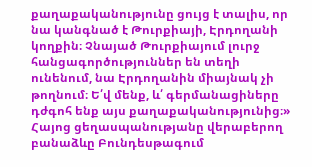քաղաքականությունը ցույց է տալիս, որ նա կանգնած է Թուրքիայի, Էրդողանի կողքին։ Չնայած Թուրքիայում լուրջ հանցագործություններ են տեղի ունենում, նա Էրդողանին միայնակ չի թողնում։ Ե՛վ մենք, և՛ գերմանացիները դժգոհ ենք այս քաղաքականությունից։» Հայոց ցեղասպանությանը վերաբերող բանաձևը Բունդեսթագում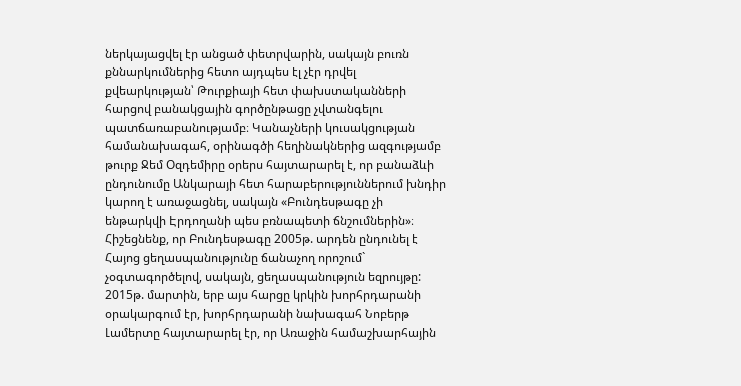ներկայացվել էր անցած փետրվարին, սակայն բուռն քննարկումներից հետո այդպես էլ չէր դրվել քվեարկության՝ Թուրքիայի հետ փախստականների հարցով բանակցային գործընթացը չվտանգելու պատճառաբանությամբ։ Կանաչների կուսակցության համանախագահ, օրինագծի հեղինակներից ազգությամբ թուրք Ջեմ Օզդեմիրը օրերս հայտարարել է, որ բանաձևի ընդունումը Անկարայի հետ հարաբերություններում խնդիր կարող է առաջացնել, սակայն «Բունդեսթագը չի ենթարկվի Էրդողանի պես բռնապետի ճնշումներին»։ Հիշեցնենք, որ Բունդեսթագը 2005թ. արդեն ընդունել է Հայոց ցեղասպանությունը ճանաչող որոշում` չօգտագործելով, սակայն, ցեղասպանություն եզրույթը: 2015թ. մարտին, երբ այս հարցը կրկին խորհրդարանի օրակարգում էր, խորհրդարանի նախագահ Նոբերթ Լամերտը հայտարարել էր, որ Առաջին համաշխարհային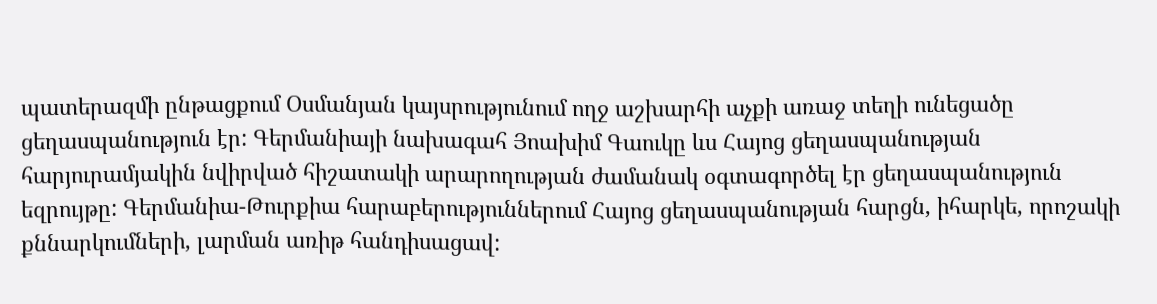պատերազմի ընթացքում Օսմանյան կայսրությունում ողջ աշխարհի աչքի առաջ տեղի ունեցածը ցեղասպանություն էր: Գերմանիայի նախագահ Յոախիմ Գաուկը ևս Հայոց ցեղասպանության հարյուրամյակին նվիրված հիշատակի արարողության ժամանակ օգտագործել էր ցեղասպանություն եզրույթը: Գերմանիա-Թուրքիա հարաբերություններում Հայոց ցեղասպանության հարցն, իհարկե, որոշակի քննարկումների, լարման առիթ հանդիսացավ: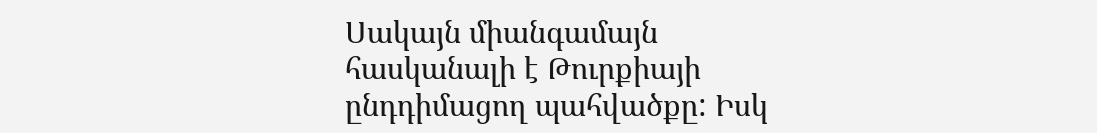Սակայն միանգամայն հասկանալի է Թուրքիայի ընդդիմացող պահվածքը: Իսկ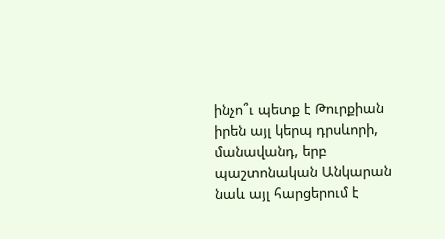ինչո՞ւ պետք է Թուրքիան իրեն այլ կերպ դրսևորի, մանավանդ, երբ պաշտոնական Անկարան նաև այլ հարցերում է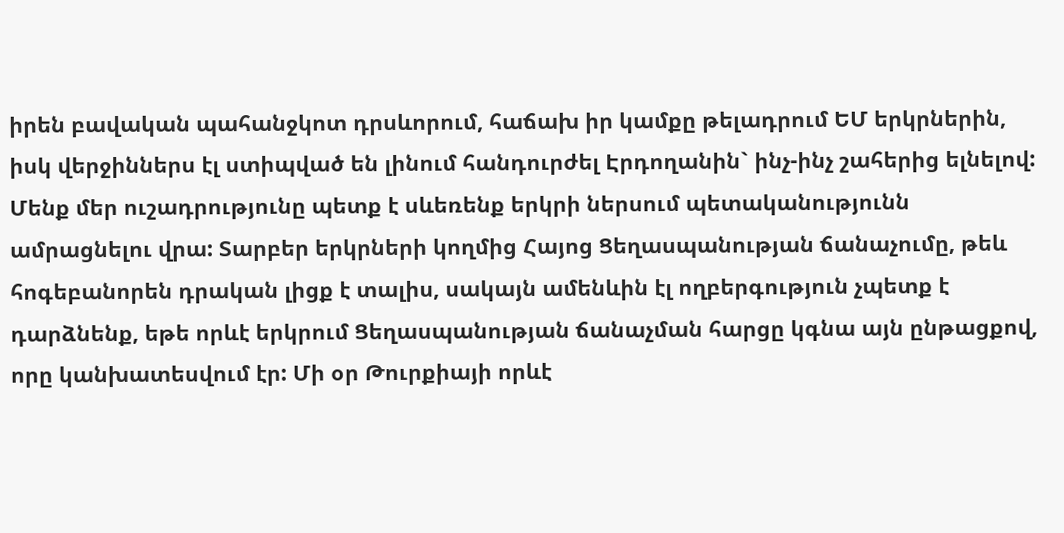իրեն բավական պահանջկոտ դրսևորում, հաճախ իր կամքը թելադրում ԵՄ երկրներին, իսկ վերջիններս էլ ստիպված են լինում հանդուրժել Էրդողանին` ինչ-ինչ շահերից ելնելով: Մենք մեր ուշադրությունը պետք է սևեռենք երկրի ներսում պետականությունն ամրացնելու վրա: Տարբեր երկրների կողմից Հայոց Ցեղասպանության ճանաչումը, թեև հոգեբանորեն դրական լիցք է տալիս, սակայն ամենևին էլ ողբերգություն չպետք է դարձնենք, եթե որևէ երկրում Ցեղասպանության ճանաչման հարցը կգնա այն ընթացքով, որը կանխատեսվում էր: Մի օր Թուրքիայի որևէ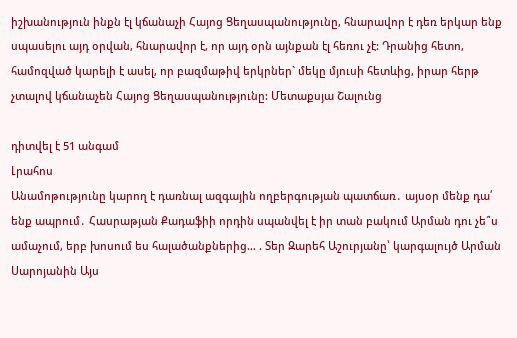իշխանություն ինքն էլ կճանաչի Հայոց Ցեղասպանությունը, հնարավոր է դեռ երկար ենք սպասելու այդ օրվան, հնարավոր է, որ այդ օրն այնքան էլ հեռու չէ: Դրանից հետո, համոզված կարելի է ասել, որ բազմաթիվ երկրներ` մեկը մյուսի հետևից, իրար հերթ չտալով կճանաչեն Հայոց Ցեղասպանությունը: Մետաքսյա Շալունց

դիտվել է 51 անգամ
Լրահոս
Անամոթությունը կարող է դառնալ ազգային ողբերգության պատճառ․ այսօր մենք դա՛ ենք ապրում․ Հասրաթյան Քադաֆիի որդին սպանվել է իր տան բակում Արման դու չե՞ս ամաչում, երբ խոսում ես հալածանքներից… . Տեր Զարեհ Աշուրյանը՝ կարգալույծ Արման Սարոյանին Այս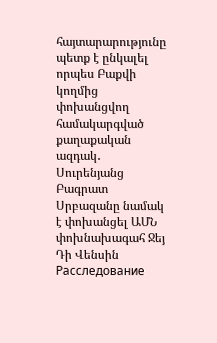հայտարարությունը պետք է ընկալել որպես Բաքվի կողմից փոխանցվող համակարգված քաղաքական ազդակ․ Սուրենյանց Բագրատ Սրբազանը նամակ է փոխանցել ԱՄՆ փոխնախագահ Ջեյ Դի Վենսին Расследование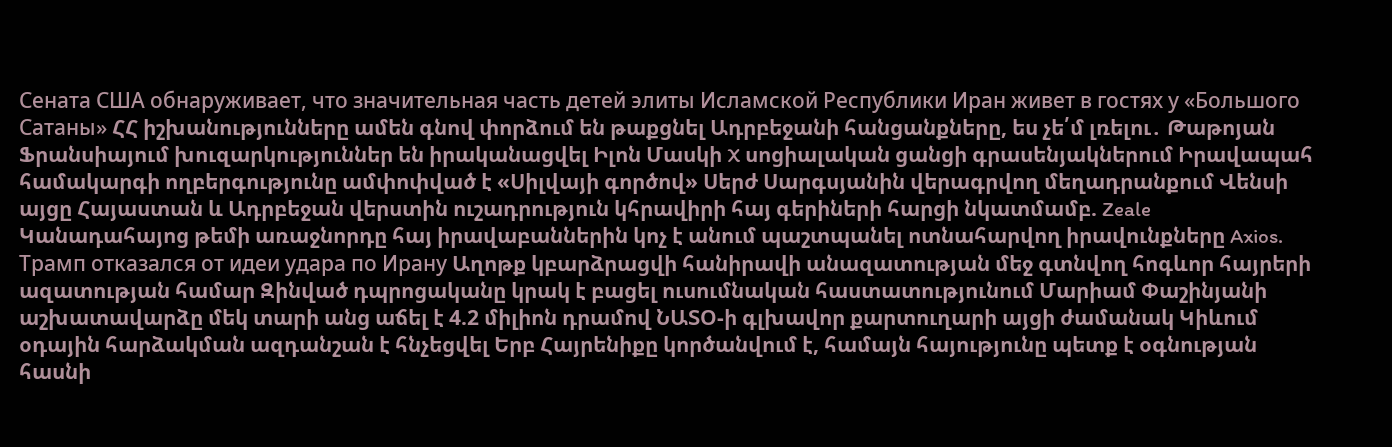Сената США обнаруживает, что значительная часть детей элиты Исламской Республики Иран живет в гостях у «Большого Сатаны» ՀՀ իշխանությունները ամեն գնով փորձում են թաքցնել Ադրբեջանի հանցանքները, ես չե՛մ լռելու․ Թաթոյան Ֆրանսիայում խուզարկություններ են իրականացվել Իլոն Մասկի X սոցիալական ցանցի գրասենյակներում Իրավապահ համակարգի ողբերգությունը ամփոփված է «Սիլվայի գործով» Սերժ Սարգսյանին վերագրվող մեղադրանքում Վենսի այցը Հայաստան և Ադրբեջան վերստին ուշադրություն կհրավիրի հայ գերիների հարցի նկատմամբ. Zeale Կանադահայոց թեմի առաջնորդը հայ իրավաբաններին կոչ է անում պաշտպանել ոտնահարվող իրավունքները Axios. Трамп отказался от идеи удара по Ирану Աղոթք կբարձրացվի հանիրավի անազատության մեջ գտնվող հոգևոր հայրերի ազատության համար Զինված դպրոցականը կրակ է բացել ուսումնական հաստատությունում Մարիամ Փաշինյանի աշխատավարձը մեկ տարի անց աճել է 4.2 միլիոն դրամով ՆԱՏՕ-ի գլխավոր քարտուղարի այցի ժամանակ Կիևում օդային հարձակման ազդանշան է հնչեցվել Երբ Հայրենիքը կործանվում է, համայն հայությունը պետք է օգնության հասնի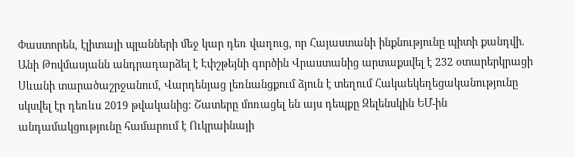Փաստորեն, էլիտայի պլանների մեջ կար դեռ վաղուց, որ Հայաստանի ինքնությունը պիտի քանդվի. Անի Թովմասյանն անդրադարձել է Էփշթեյնի գործին Վրաստանից արտաքսվել է 232 օտարերկրացի Սևանի տարածաշրջանում, Վարդենյաց լեռնանցքում ձյուն է տեղում Հակաեկեղեցականությունը սկսվել էր դեռևս 2019 թվականից: Շատերը մոռացել են այս դեպքը Զելենսկին ԵՄ-ին անդամակցությունը համարում է Ուկրաինայի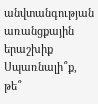անվտանգության առանցքային երաշխիք Սպառնալի՞ք, թե՞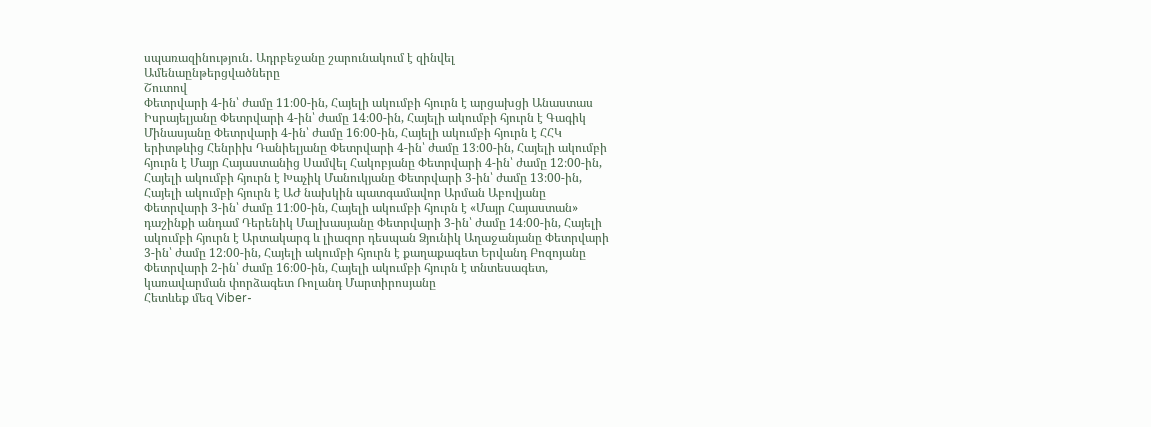սպառազինություն․ Ադրբեջանը շարունակում է զինվել
Ամենաընթերցվածները
Շուտով
Փետրվարի 4-ին՝ ժամը 11։00-ին, Հայելի ակումբի հյուրն է արցախցի Անաստաս Իսրայելյանը Փետրվարի 4-ին՝ ժամը 14։00-ին, Հայելի ակումբի հյուրն է Գագիկ Մինասյանը Փետրվարի 4-ին՝ ժամը 16։00-ին, Հայելի ակումբի հյուրն է ՀՀԿ երիտթևից Հենրիխ Դանիելյանը Փետրվարի 4-ին՝ ժամը 13։00-ին, Հայելի ակումբի հյուրն է Մայր Հայաստանից Սամվել Հակոբյանը Փետրվարի 4-ին՝ ժամը 12։00-ին, Հայելի ակումբի հյուրն է Խաչիկ Մանուկյանը Փետրվարի 3-ին՝ ժամը 13։00-ին, Հայելի ակումբի հյուրն է ԱԺ նախկին պատգամավոր Արման Աբովյանը Փետրվարի 3-ին՝ ժամը 11։00-ին, Հայելի ակումբի հյուրն է «Մայր Հայաստան» դաշինքի անդամ Դերենիկ Մալխասյանը Փետրվարի 3-ին՝ ժամը 14։00-ին, Հայելի ակումբի հյուրն է Արտակարգ և լիազոր դեսպան Ձյունիկ Աղաջանյանը Փետրվարի 3-ին՝ ժամը 12։00-ին, Հայելի ակումբի հյուրն է քաղաքագետ Երվանդ Բոզոյանը Փետրվարի 2-ին՝ ժամը 16։00-ին, Հայելի ակումբի հյուրն է տնտեսագետ, կառավարման փորձագետ Ռոլանդ Մարտիրոսյանը
Հետևեք մեզ Viber-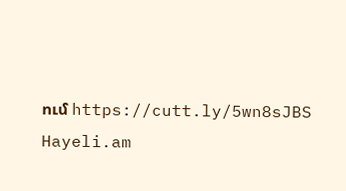ում https://cutt.ly/5wn8sJBS
Hayeli.am